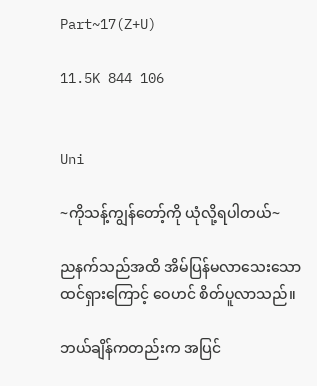Part~17(Z+U)

11.5K 844 106


Uni

~ကိုသန့်ကျွန်တော့်ကို ယုံလို့ရပါတယ်~

ညနက်သည်အထိ အိမ်ပြန်မလာသေးသော ထင်ရှားကြောင့် ဝေဟင် စိတ်ပူလာသည်။

ဘယ်ချိန်ကတည်းက အပြင်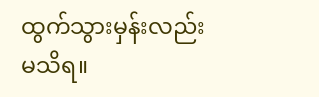ထွက်သွားမှန်းလည်းမသိရ။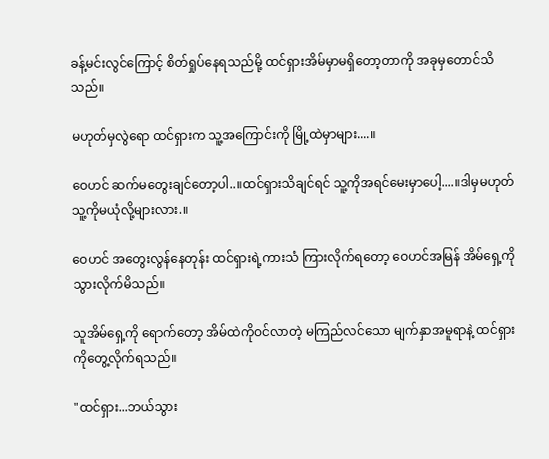ခန့်မင်းလွင်ကြောင့် စိတ်ရှုပ်နေရသည်မို့ ထင်ရှားအိမ်မှာမရှိတော့တာကို အခုမှတောင်သိသည်။

မဟုတ်မှလွဲရော ထင်ရှားက သူ့အကြောင်းကို မြို့ထဲမှာများ....။

ဝေဟင် ဆက်မတွေးချင်တော့ပါ..။ထင်ရှားသိချင်ရင် သူ့ကိုအရင်မေးမှာပေါ့....။ဒါမှမဟုတ် သူ့ကိုမယုံလို့များလား.။

ဝေဟင် အတွေးလွန်နေတုန်း ထင်ရှားရဲ့ကားသံ ကြားလိုက်ရတော့ ဝေဟင်အမြန် အိမ်ရှေ့ကို သွားလိုက်မိသည်။

သူအိမ်ရှေ့ကို ရောက်တော့ အိမ်ထဲကိုဝင်လာတဲ့ မကြည်လင်သော မျက်နှာအမူရာနဲ့ ထင်ရှားကိုတွေ့လိုက်ရသည်။

"ထင်ရှား...ဘယ်သွား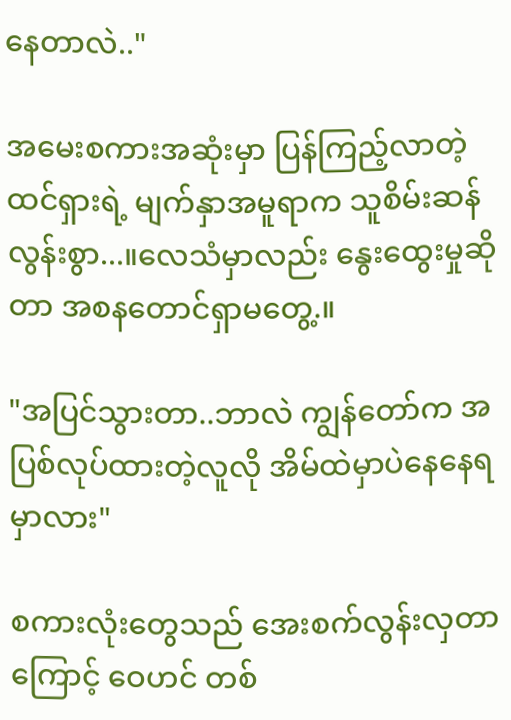နေတာလဲ.."

အမေးစကားအဆုံးမှာ ပြန်ကြည့်လာတဲ့ ထင်ရှားရဲ့ မျက်နှာအမူရာက သူစိမ်းဆန်လွန်းစွာ...။လေသံမှာလည်း နွေးထွေးမှုဆိုတာ အစနတောင်ရှာမတွေ့.။

"အပြင်သွားတာ..ဘာလဲ ကျွန်တော်က အပြစ်လုပ်ထားတဲ့လူလို အိမ်ထဲမှာပဲနေနေရမှာလား"

စကားလုံးတွေသည် အေးစက်လွန်းလှတာကြောင့် ဝေဟင် တစ်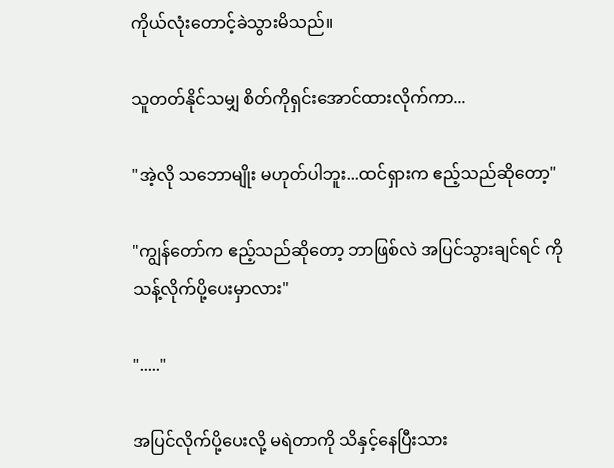ကိုယ်လုံးတောင့်ခဲသွားမိသည်။

သူတတ်နိုင်သမျှ စိတ်ကိုရှင်းအောင်ထားလိုက်ကာ...

"အဲ့လို သဘောမျိုး မဟုတ်ပါဘူး...ထင်ရှားက ဧည့်သည်ဆိုတော့"

"ကျွန်တော်က ဧည့်သည်ဆိုတော့ ဘာဖြစ်လဲ အပြင်သွားချင်ရင် ကိုသန့်လိုက်ပို့ပေးမှာလား"

"....."

အပြင်လိုက်ပို့ပေးလို့ မရဲတာကို သိနှင့်နေပြီးသား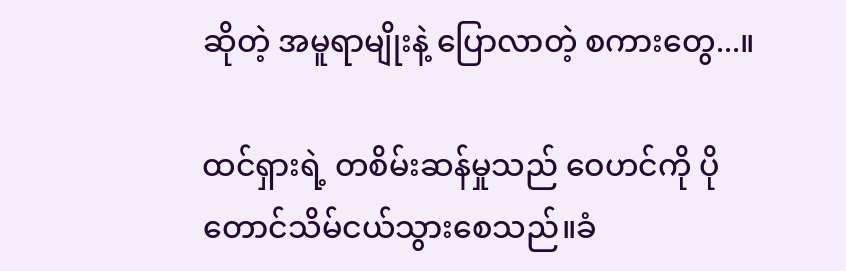ဆိုတဲ့ အမူရာမျိုးနဲ့ ပြောလာတဲ့ စကားတွေ...။

ထင်ရှားရဲ့ တစိမ်းဆန်မှုသည် ဝေဟင်ကို ပိုတောင်သိမ်ငယ်သွားစေသည်။ခံ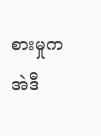စားမှုက အဲဒီ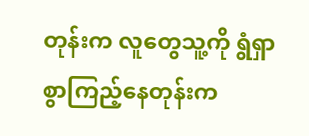တုန်းက လူတွေသူ့ကို ရွံရှာစွာကြည့်နေတုန်းက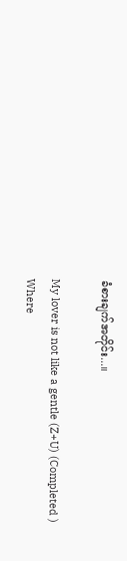ခံစားချက်အတိုင်း...။

My lover is not like a gentle (Z+U) (Completed ) Where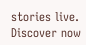stories live. Discover now